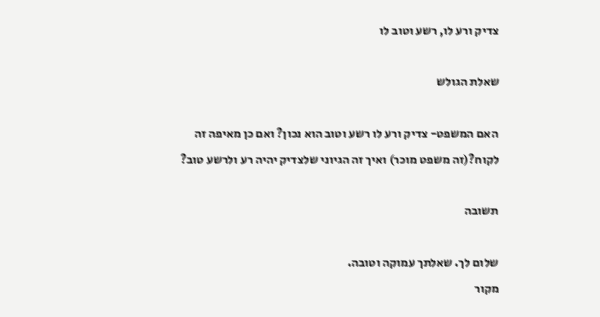צדיק ורע לו, רשע וטוב לו

שאלת הגולש

האם המשפט- צדיק ורע לו רשע וטוב הוא נכון? ואם כן מאיפה זה לקוח?(זה משפט מוכר) ואיך זה הגיוני שלצדיק יהיה רע ולרשע טוב?

תשובה

שלום לך. שאלתך עמוקה וטובה.
מקור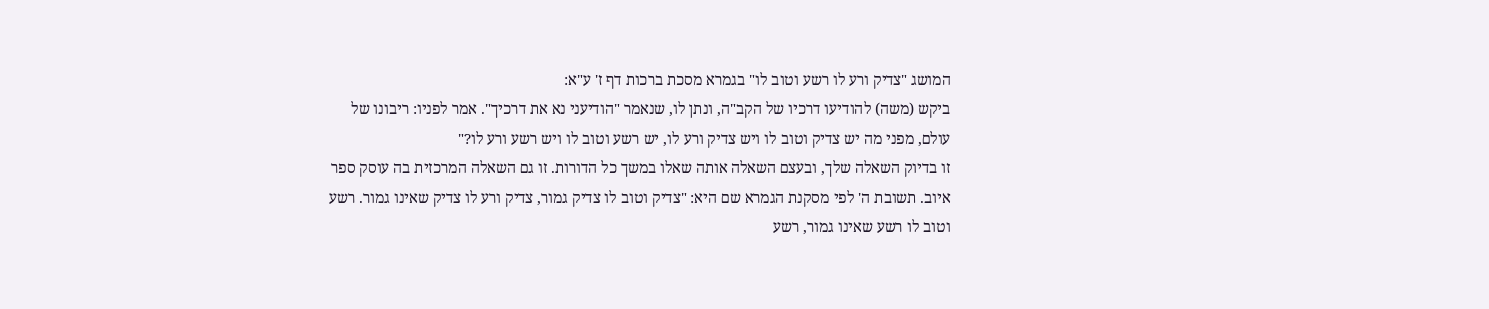המושג "צדיק ורע לו רשע וטוב לו" בגמרא מסכת ברכות דף ז' ע"א:
ביקש (משה) להודיעו דרכיו של הקב"ה, ונתן לו, שנאמר "הודיעני נא את דרכיך". אמר לפניו: ריבונו של עולם, מפני מה יש צדיק וטוב לו ויש צדיק ורע לו, יש רשע וטוב לו ויש רשע ורע לו?"
זו בדיוק השאלה שלך, ובעצם השאלה אותה שאלו במשך כל הדורות. זו גם השאלה המרכזית בה עוסק ספר איוב. תשובת ה' לפי מסקנת הגמרא שם היא: "צדיק וטוב לו צדיק גמור, צדיק ורע לו צדיק שאינו גמור. רשע וטוב לו רשע שאינו גמור, רשע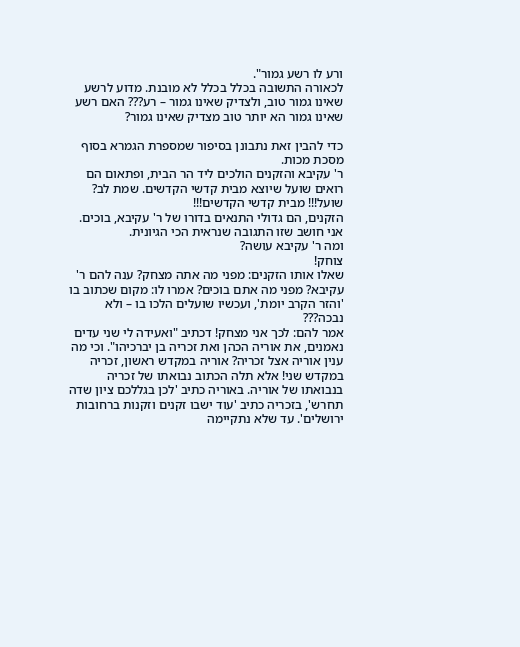ורע לו רשע גמור".
לכאורה התשובה בכלל בכלל לא מובנת. מדוע לרשע שאינו גמור טוב, ולצדיק שאינו גמור – רע??? האם רשע שאינו גמור הא יותר טוב מצדיק שאינו גמור?

כדי להבין זאת נתבונן בסיפור שמספרת הגמרא בסוף מסכת מכות.
ר' עקיבא והזקנים הולכים ליד הר הבית, ופתאום הם רואים שועל שיוצא מבית קדשי הקדשים. שמת לב? שועל!!! מבית קדשי הקדשים!!!
הזקנים, הם גדולי התנאים בדורו של ר' עקיבא, בוכים. אני חושב שזו התגובה שנראית הכי הגיונית.
ומה ר' עקיבא עושה?
צוחק!
שאלו אותו הזקנים: מפני מה אתה מצחק? ענה להם ר' עקיבא? מפני מה אתם בוכים? אמרו לו: מקום שכתוב בו 'והזר הקרב יומת', ועכשיו שועלים הלכו בו – ולא נבכה???
אמר להם: לכך אני מצחק! דכתיב "ואעידה לי שני עדים נאמנים, את אוריה הכהן ואת זכריה בן יברכיהו". וכי מה ענין אוריה אצל זכריה? אוריה במקדש ראשון, זכריה במקדש שני! אלא תלה הכתוב נבואתו של זכריה בנבואתו של אוריה. באוריה כתיב 'לכן בגללכם ציון שדה תחרש', בזכריה כתיב 'עוד ישבו זקנים וזקנות ברחובות ירושלים'. עד שלא נתקיימה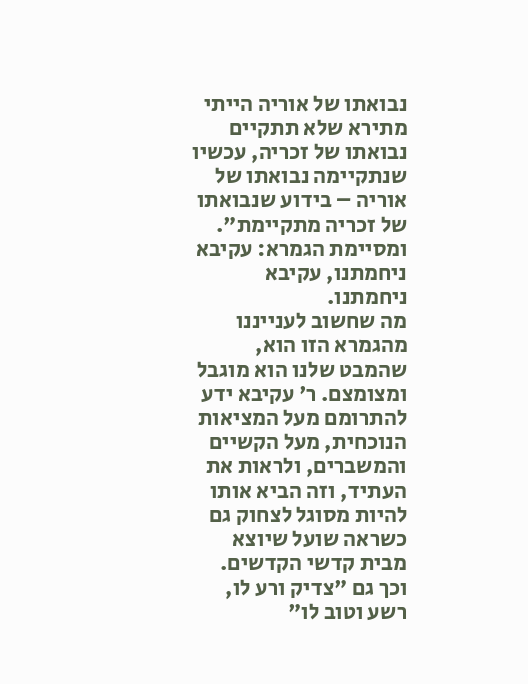נבואתו של אוריה הייתי מתירא שלא תתקיים נבואתו של זכריה, עכשיו שנתקיימה נבואתו של אוריה – בידוע שנבואתו של זכריה מתקיימת".
ומסיימת הגמרא: עקיבא ניחמתנו, עקיבא ניחמתנו.
מה שחשוב לענייננו מהגמרא הזו הוא, שהמבט שלנו הוא מוגבל ומצומצם. ר' עקיבא ידע להתרומם מעל המציאות הנוכחית, מעל הקשיים והמשברים, ולראות את העתיד, וזה הביא אותו להיות מסוגל לצחוק גם כשראה שועל שיוצא מבית קדשי הקדשים.
וכך גם "צדיק ורע לו, רשע וטוב לו"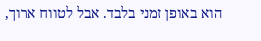הוא באופן זמני בלבד. אבל לטווח ארוך,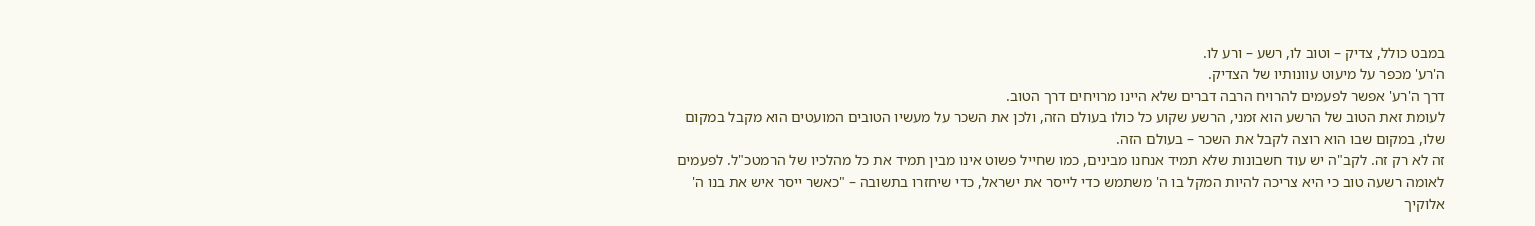במבט כולל, צדיק – וטוב לו, רשע – ורע לו.
ה'רע' מכפר על מיעוט עוונותיו של הצדיק.
דרך ה'רע' אפשר לפעמים להרויח הרבה דברים שלא היינו מרויחים דרך הטוב.
לעומת זאת הטוב של הרשע הוא זמני, הרשע שקוע כל כולו בעולם הזה, ולכן את השכר על מעשיו הטובים המועטים הוא מקבל במקום שלו, במקום שבו הוא רוצה לקבל את השכר – בעולם הזה.
זה לא רק זה. לקב"ה יש עוד חשבונות שלא תמיד אנחנו מבינים, כמו שחייל פשוט אינו מבין תמיד את כל מהלכיו של הרמטכ"ל. לפעמים לאומה רשעה טוב כי היא צריכה להיות המקל בו ה' משתמש כדי לייסר את ישראל, כדי שיחזרו בתשובה – "כאשר ייסר איש את בנו ה' אלוקיך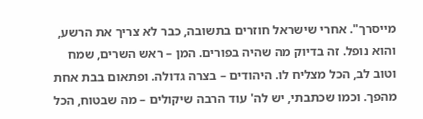מייסרך". אחרי שישראל חוזרים בתשובה, כבר לא צריך את הרשע, והוא נופל. זה בדיוק מה שהיה בפורים. המן – ראש השרים, שמח וטוב לב, הכל מצליח לו. היהודים – בצרה גדולה. ופתאום בבת אחת מהפך. וכמו שכתבתי, יש לה' עוד הרבה שיקולים – מה שבטוח, הכל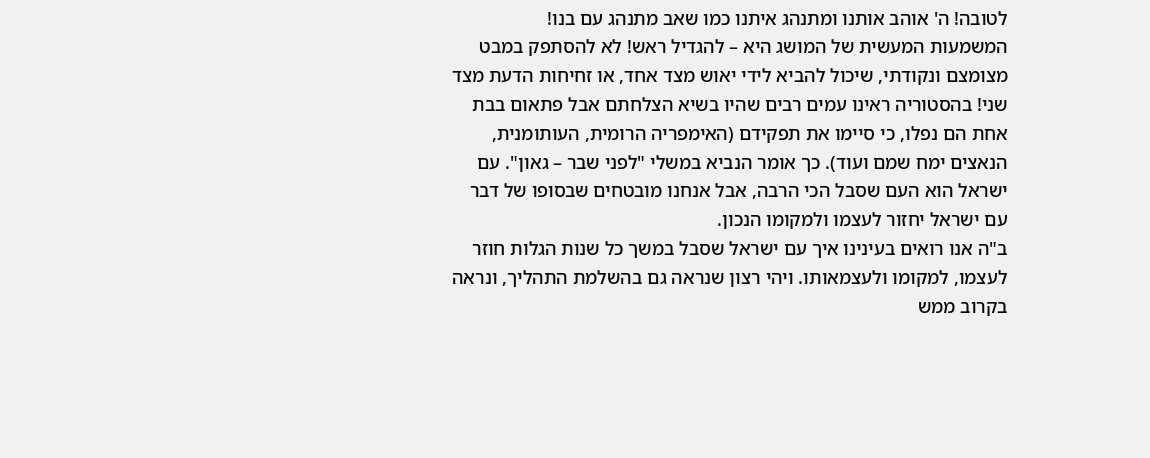לטובה! ה' אוהב אותנו ומתנהג איתנו כמו שאב מתנהג עם בנו!
המשמעות המעשית של המושג היא – להגדיל ראש! לא להסתפק במבט מצומצם ונקודתי, שיכול להביא לידי יאוש מצד אחד, או זחיחות הדעת מצד שני! בהסטוריה ראינו עמים רבים שהיו בשיא הצלחתם אבל פתאום בבת אחת הם נפלו, כי סיימו את תפקידם (האימפריה הרומית, העותומנית, הנאצים ימח שמם ועוד). כך אומר הנביא במשלי "לפני שבר – גאון". עם ישראל הוא העם שסבל הכי הרבה, אבל אנחנו מובטחים שבסופו של דבר עם ישראל יחזור לעצמו ולמקומו הנכון.
ב"ה אנו רואים בעינינו איך עם ישראל שסבל במשך כל שנות הגלות חוזר לעצמו, למקומו ולעצמאותו. ויהי רצון שנראה גם בהשלמת התהליך, ונראה בקרוב ממש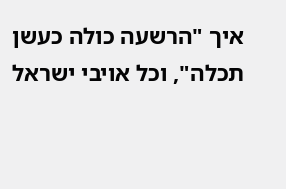איך "הרשעה כולה כעשן תכלה", וכל אויבי ישראל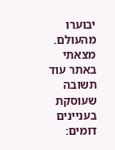יבוערו מהעולם.
מצאתי באתר עוד תשובה שעוסקת בעניינים דומים: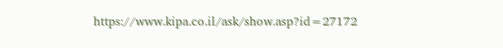https://www.kipa.co.il/ask/show.asp?id=27172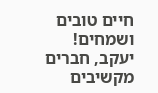חיים טובים ושמחים!
יעקב, חברים מקשיבים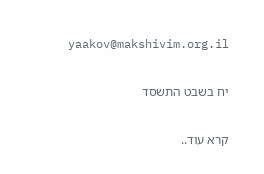yaakov@makshivim.org.il

יח בשבט התשסד

קרא עוד..